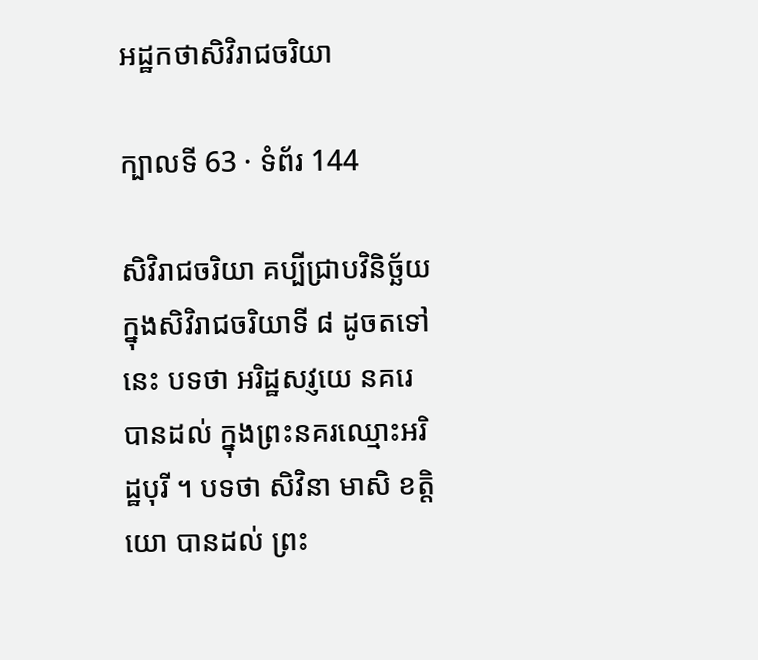អដ្ឋកថាសិវិរាជចរិយា

ក្បាលទី 63 · ទំព័រ 144

សិវិរាជចរិយា គប្បីជ្រាបវិនិច្ឆ័យក្នុងសិវិរាជចរិយាទី ៨ ដូចតទៅនេះ បទថា អរិដ្ឋសវ្ញយេ នគរេ បានដល់ ក្នុងព្រះនគរឈ្មោះអរិដ្ឋបុរី ។ បទថា សិវិនា មាសិ ខត្តិយោ បានដល់ ព្រះ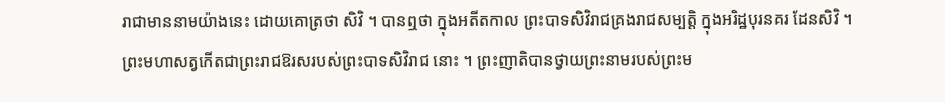រាជាមាននាមយ៉ាងនេះ ដោយគោត្រថា សិវិ ។ បានឮថា ក្នុងអតីតកាល ព្រះបាទសិវិរាជគ្រងរាជសម្បត្តិ ក្នុងអរិដ្ឋបុរនគរ ដែនសិវិ ។ ព្រះមហាសត្វកើតជាព្រះរាជឱរសរបស់ព្រះបាទសិវិរាជ នោះ ។ ព្រះញាតិបានថ្វាយព្រះនាមរបស់ព្រះម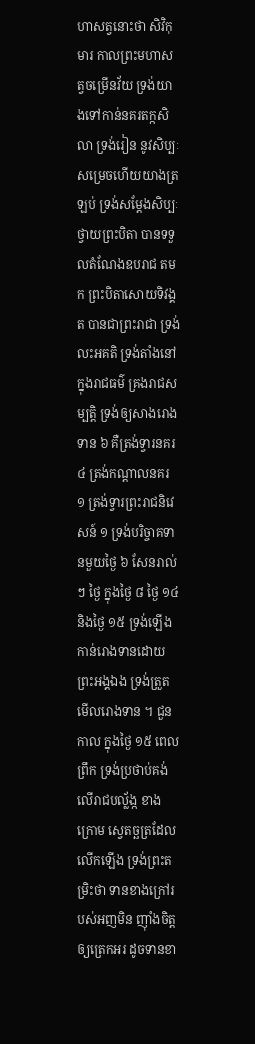ហាសត្វនោះថា សិវិកុមារ កាលព្រះមហាសត្វចម្រើនវ័យ ទ្រង់យាងទៅកាន់នគរតក្កសិលា ទ្រង់រៀន នូវសិប្បៈ សម្រេចហើយយាងត្រឡប់ ទ្រង់សម្តែងសិប្បៈថ្វាយព្រះបិតា បានទទួលតំណែងឧបរាជ តមក ព្រះបិតាសោយទិវង្គត បានជាព្រះរាជា ទ្រង់លះអគតិ ទ្រង់តាំងនៅក្នុងរាជធម៌ គ្រងរាជសម្បត្តិ ទ្រង់ឲ្យសាងរោង ទាន ៦ គឺត្រង់ទ្វារនគរ ៤ ត្រង់កណ្តាលនគរ ១ ត្រង់ទ្វារព្រះរាជនិវេសន៍ ១ ទ្រង់បរិច្ចាគទានមួយថ្ងៃ ៦ សែនរាល់ៗ ថ្ងៃ ក្នុងថ្ងៃ ៨ ថ្ងៃ ១៤ និងថ្ងៃ ១៥ ទ្រង់ឡើងកាន់រោងទានដោយព្រះអង្គឯង ទ្រង់ត្រួតមើលរោងទាន ។ ជួនកាល ក្នុងថ្ងៃ ១៥ ពេលព្រឹក ទ្រង់ប្រថាប់គង់លើរាជបល្ល័ង្ក ខាងក្រោម ស្វេតច្ឆត្រដែលលើកឡើង ទ្រង់ព្រះតម្រិះថា ទានខាងក្រៅរបស់អញមិន ញ៉ាំងចិត្តឲ្យត្រេកអរ ដូចទានខា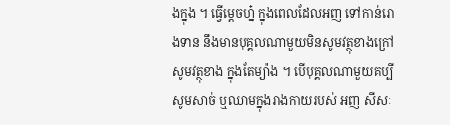ងក្នុង ។ ធ្វើម្តេចហ្ន៎ ក្នុងពេលដែលអញ ទៅកាន់រោងទាន នឹងមានបុគ្គលណាមួយមិនសូមវត្ថុខាងក្រៅ សូមវត្ថុខាង ក្នុងតែម្យ៉ាង ។ បើបុគ្គលណាមួយគប្បីសូមសាច់ ឬឈាមក្នុងរាងកាយរបស់ អញ សីសៈ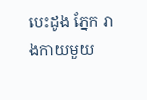បេះដូង ភ្នែក រាងកាយមួយ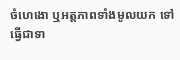ចំហេងោ ឬអត្តភាពទាំងមូលយក ទៅធ្វើជាទា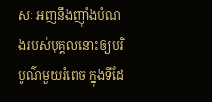សៈ អញនឹងញ៉ាំងបំណងរបស់បុគ្គលនោះឲ្យបរិបូណ៌មួយរំពេច ក្នុងទីដែ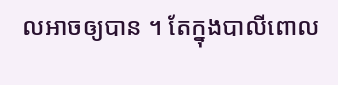លអាចឲ្យបាន ។ តែក្នុងបាលីពោល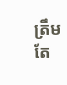ត្រឹមតែ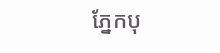ភ្នែកបុ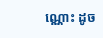ណ្ណោះ ដូច